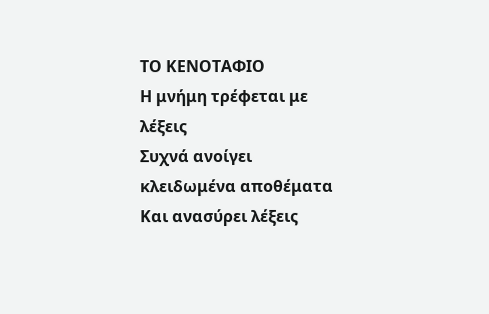ΤΟ ΚΕΝΟΤΑΦΙΟ
Η μνήμη τρέφεται με λέξεις
Συχνά ανοίγει κλειδωμένα αποθέματα
Και ανασύρει λέξεις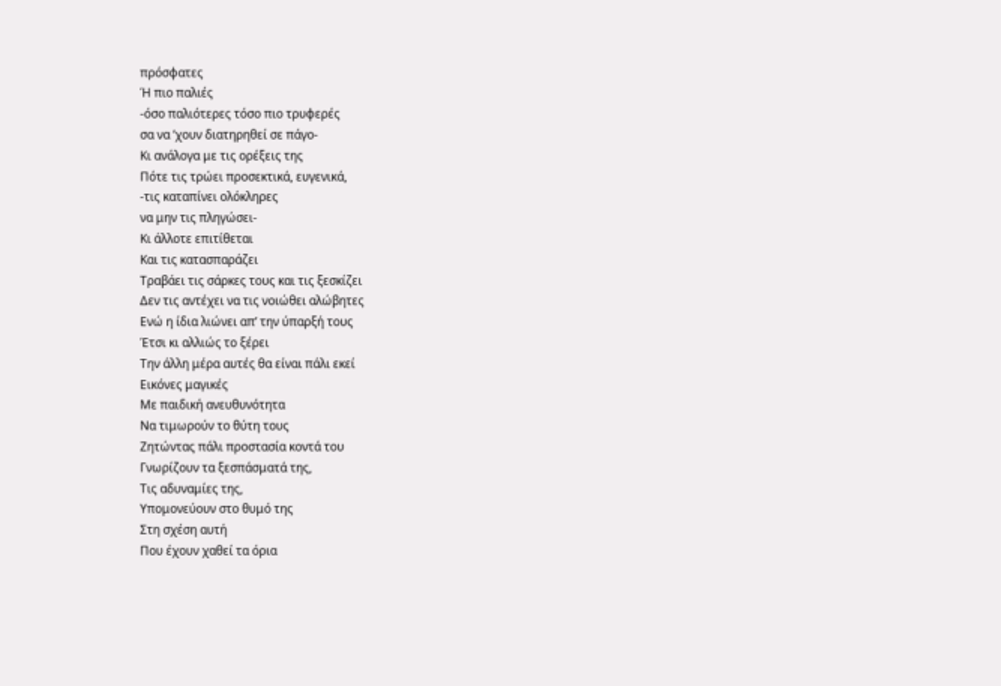πρόσφατες
Ή πιο παλιές
-όσο παλιότερες τόσο πιο τρυφερές
σα να ’χουν διατηρηθεί σε πάγο-
Κι ανάλογα με τις ορέξεις της
Πότε τις τρώει προσεκτικά, ευγενικά,
-τις καταπίνει ολόκληρες
να μην τις πληγώσει-
Κι άλλοτε επιτίθεται
Και τις κατασπαράζει
Τραβάει τις σάρκες τους και τις ξεσκίζει
Δεν τις αντέχει να τις νοιώθει αλώβητες
Ενώ η ίδια λιώνει απ’ την ύπαρξή τους
Έτσι κι αλλιώς το ξέρει
Την άλλη μέρα αυτές θα είναι πάλι εκεί
Εικόνες μαγικές
Με παιδική ανευθυνότητα
Να τιμωρούν το θύτη τους
Ζητώντας πάλι προστασία κοντά του
Γνωρίζουν τα ξεσπάσματά της,
Τις αδυναμίες της,
Υπομονεύουν στο θυμό της
Στη σχέση αυτή
Που έχουν χαθεί τα όρια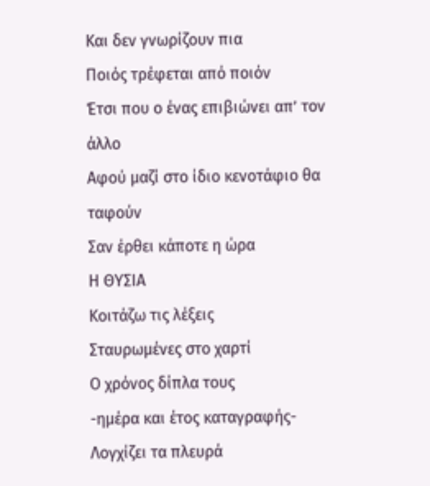Και δεν γνωρίζουν πια
Ποιός τρέφεται από ποιόν
Έτσι που ο ένας επιβιώνει απ’ τον άλλο
Αφού μαζί στο ίδιο κενοτάφιο θα ταφούν
Σαν έρθει κάποτε η ώρα
Η ΘΥΣΙΑ
Κοιτάζω τις λέξεις
Σταυρωμένες στο χαρτί
Ο χρόνος δίπλα τους
-ημέρα και έτος καταγραφής-
Λογχίζει τα πλευρά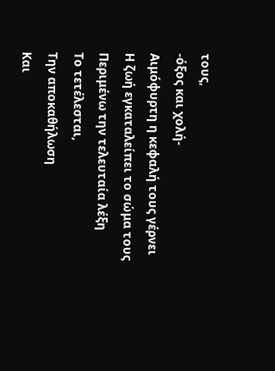τους,
-όξος και χολή-
Αιμόφυρτη η κεφαλή τους γέρνει
Η ζωή εγκαταλείπει το σώμα τους
Περιμένω την τελευταία λέξη
Το τετέλεσται,
Την αποκαθήλωση
Και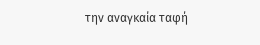την αναγκαία ταφή